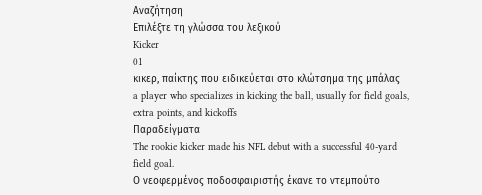Αναζήτηση
Επιλέξτε τη γλώσσα του λεξικού
Kicker
01
κικερ, παίκτης που ειδικεύεται στο κλώτσημα της μπάλας
a player who specializes in kicking the ball, usually for field goals, extra points, and kickoffs
Παραδείγματα
The rookie kicker made his NFL debut with a successful 40-yard field goal.
Ο νεοφερμένος ποδοσφαιριστής έκανε το ντεμπούτο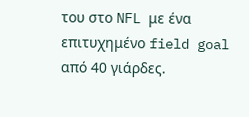του στο NFL με ένα επιτυχημένο field goal από 40 γιάρδες.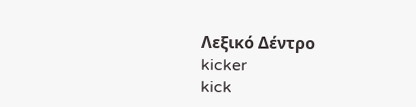Λεξικό Δέντρο
kicker
kick